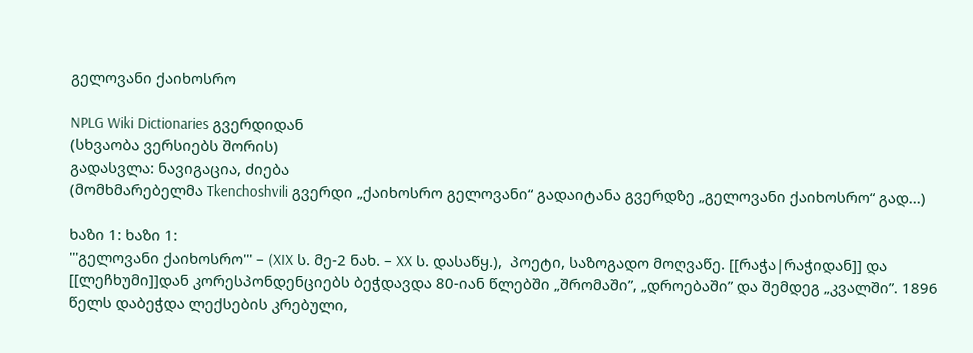გელოვანი ქაიხოსრო

NPLG Wiki Dictionaries გვერდიდან
(სხვაობა ვერსიებს შორის)
გადასვლა: ნავიგაცია, ძიება
(მომხმარებელმა Tkenchoshvili გვერდი „ქაიხოსრო გელოვანი“ გადაიტანა გვერდზე „გელოვანი ქაიხოსრო“ გად...)

ხაზი 1: ხაზი 1:
'''გელოვანი ქაიხოსრო''' – (XIX ს. მე-2 ნახ. – XX ს. დასაწყ.),  პოეტი, საზოგადო მოღვაწე. [[რაჭა|რაჭიდან]] და [[ლეჩხუმი]]დან კორესპონდენციებს ბეჭდავდა 80-იან წლებში „შრომაში”, „დროებაში” და შემდეგ „კვალში”. 1896 წელს დაბეჭდა ლექსების კრებული,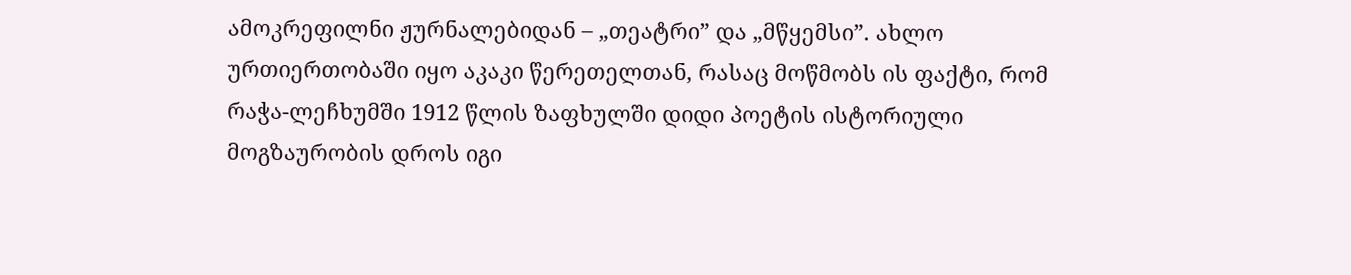ამოკრეფილნი ჟურნალებიდან – „თეატრი” და „მწყემსი”. ახლო ურთიერთობაში იყო აკაკი წერეთელთან, რასაც მოწმობს ის ფაქტი, რომ რაჭა-ლეჩხუმში 1912 წლის ზაფხულში დიდი პოეტის ისტორიული მოგზაურობის დროს იგი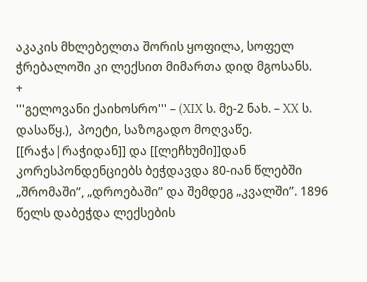აკაკის მხლებელთა შორის ყოფილა, სოფელ ჭრებალოში კი ლექსით მიმართა დიდ მგოსანს.
+
'''გელოვანი ქაიხოსრო''' – (XIX ს. მე-2 ნახ. – XX ს. დასაწყ.),  პოეტი, საზოგადო მოღვაწე. [[რაჭა|რაჭიდან]] და [[ლეჩხუმი]]დან კორესპონდენციებს ბეჭდავდა 80-იან წლებში „შრომაში”, „დროებაში” და შემდეგ „კვალში”. 1896 წელს დაბეჭდა ლექსების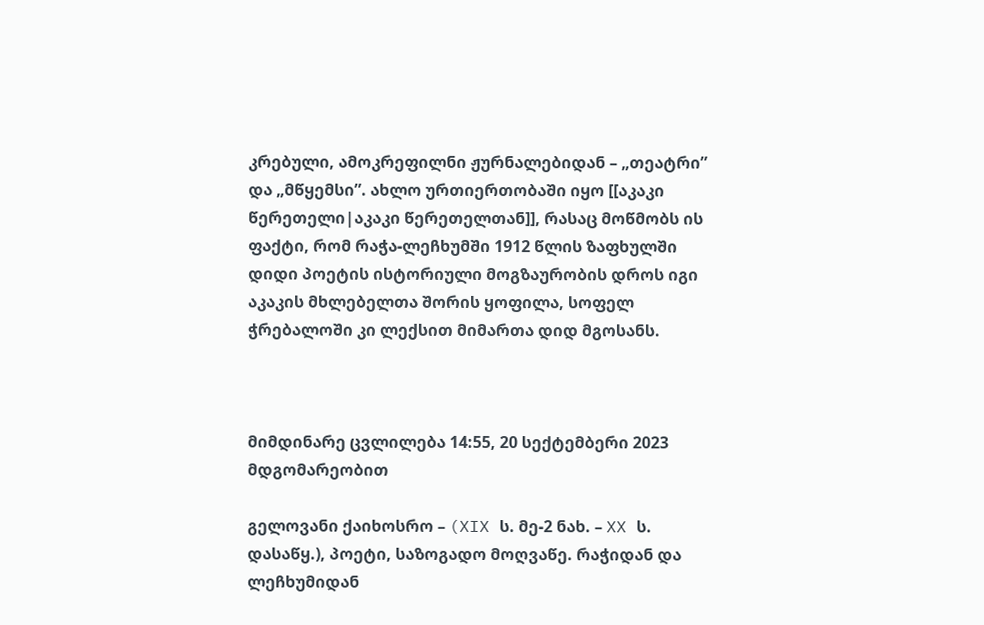კრებული, ამოკრეფილნი ჟურნალებიდან – „თეატრი” და „მწყემსი”. ახლო ურთიერთობაში იყო [[აკაკი წერეთელი|აკაკი წერეთელთან]], რასაც მოწმობს ის ფაქტი, რომ რაჭა-ლეჩხუმში 1912 წლის ზაფხულში დიდი პოეტის ისტორიული მოგზაურობის დროს იგი აკაკის მხლებელთა შორის ყოფილა, სოფელ ჭრებალოში კი ლექსით მიმართა დიდ მგოსანს.



მიმდინარე ცვლილება 14:55, 20 სექტემბერი 2023 მდგომარეობით

გელოვანი ქაიხოსრო – (XIX ს. მე-2 ნახ. – XX ს. დასაწყ.), პოეტი, საზოგადო მოღვაწე. რაჭიდან და ლეჩხუმიდან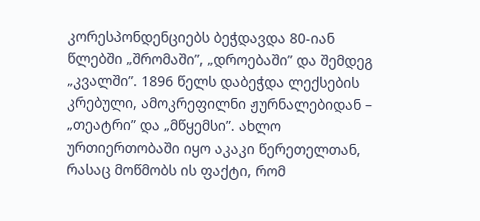კორესპონდენციებს ბეჭდავდა 80-იან წლებში „შრომაში”, „დროებაში” და შემდეგ „კვალში”. 1896 წელს დაბეჭდა ლექსების კრებული, ამოკრეფილნი ჟურნალებიდან – „თეატრი” და „მწყემსი”. ახლო ურთიერთობაში იყო აკაკი წერეთელთან, რასაც მოწმობს ის ფაქტი, რომ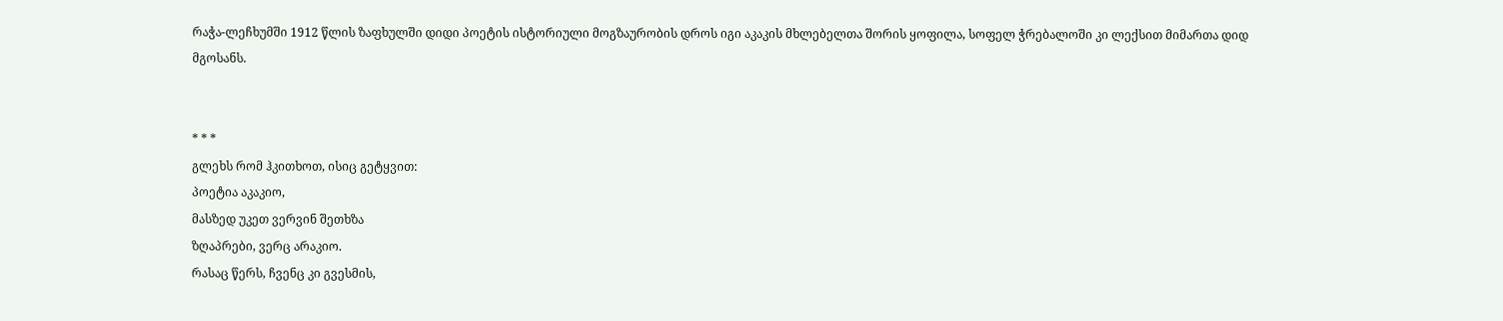რაჭა-ლეჩხუმში 1912 წლის ზაფხულში დიდი პოეტის ისტორიული მოგზაურობის დროს იგი აკაკის მხლებელთა შორის ყოფილა, სოფელ ჭრებალოში კი ლექსით მიმართა დიდ მგოსანს.


* * *
გლეხს რომ ჰკითხოთ, ისიც გეტყვით:
პოეტია აკაკიო,
მასზედ უკეთ ვერვინ შეთხზა
ზღაპრები, ვერც არაკიო.
რასაც წერს, ჩვენც კი გვესმის,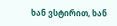ხან ვსტირით, ხან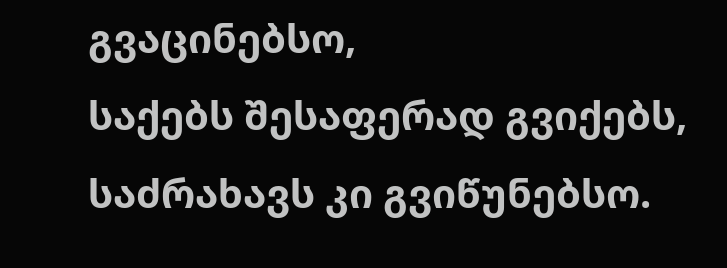გვაცინებსო,
საქებს შესაფერად გვიქებს,
საძრახავს კი გვიწუნებსო.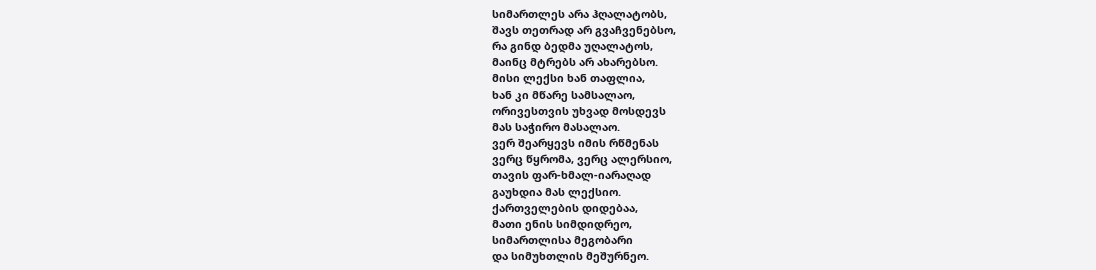სიმართლეს არა ჰღალატობს,
შავს თეთრად არ გვაჩვენებსო,
რა გინდ ბედმა უღალატოს,
მაინც მტრებს არ ახარებსო.
მისი ლექსი ხან თაფლია,
ხან კი მწარე სამსალაო,
ორივესთვის უხვად მოსდევს
მას საჭირო მასალაო.
ვერ შეარყევს იმის რწმენას
ვერც წყრომა, ვერც ალერსიო,
თავის ფარ-ხმალ-იარაღად
გაუხდია მას ლექსიო.
ქართველების დიდებაა,
მათი ენის სიმდიდრეო,
სიმართლისა მეგობარი
და სიმუხთლის მეშურნეო.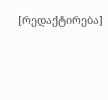[რედაქტირება]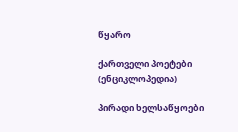წყარო

ქართველი პოეტები (ენციკლოპედია)

პირადი ხელსაწყოები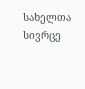სახელთა სივრცე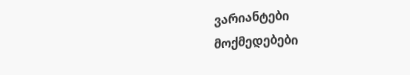ვარიანტები
მოქმედებები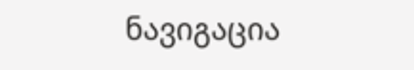ნავიგაცია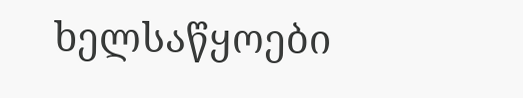ხელსაწყოები